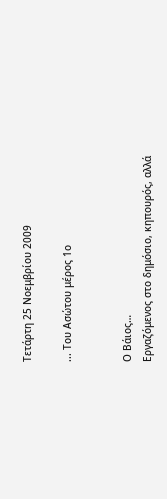Τετάρτη 25 Νοεμβρίου 2009

... Του Ασώτου μέρος 1ο


Ο Βάιος…
Εργαζόμενος στο δημόσιο, κηπουρός, αλλά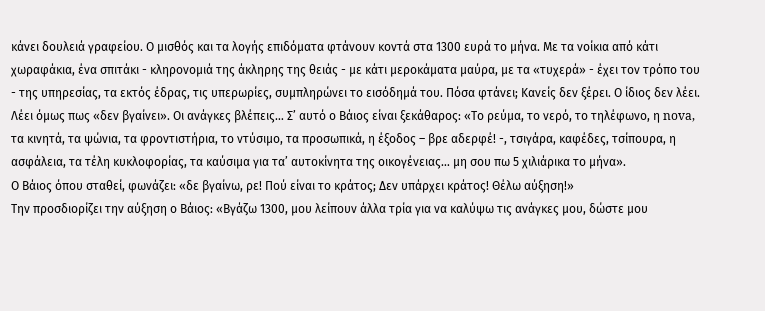κάνει δουλειά γραφείου. Ο μισθός και τα λογής επιδόματα φτάνουν κοντά στα 1300 ευρά το μήνα. Με τα νοίκια από κάτι χωραφάκια, ένα σπιτάκι - κληρονομιά της άκληρης της θειάς - με κάτι μεροκάματα μαύρα, με τα «τυχερά» - έχει τον τρόπο του - της υπηρεσίας, τα εκτός έδρας, τις υπερωρίες, συμπληρώνει το εισόδημά του. Πόσα φτάνει; Κανείς δεν ξέρει. Ο ίδιος δεν λέει.
Λέει όμως πως «δεν βγαίνει». Οι ανάγκες βλέπεις… Σ’ αυτό ο Βάιος είναι ξεκάθαρος: «Το ρεύμα, το νερό, το τηλέφωνο, η nova, τα κινητά, τα ψώνια, τα φροντιστήρια, το ντύσιμο, τα προσωπικά, η έξοδος – βρε αδερφέ! -, τσιγάρα, καφέδες, τσίπουρα, η ασφάλεια, τα τέλη κυκλοφορίας, τα καύσιμα για τα’ αυτοκίνητα της οικογένειας… μη σου πω 5 χιλιάρικα το μήνα».
Ο Βάιος όπου σταθεί, φωνάζει: «δε βγαίνω, ρε! Πού είναι το κράτος; Δεν υπάρχει κράτος! Θέλω αύξηση!»
Την προσδιορίζει την αύξηση ο Βάιος: «Βγάζω 1300, μου λείπουν άλλα τρία για να καλύψω τις ανάγκες μου, δώστε μου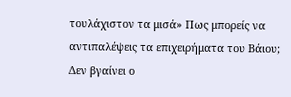τουλάχιστον τα μισά» Πως μπορείς να αντιπαλέψεις τα επιχειρήματα του Βάιου; Δεν βγαίνει ο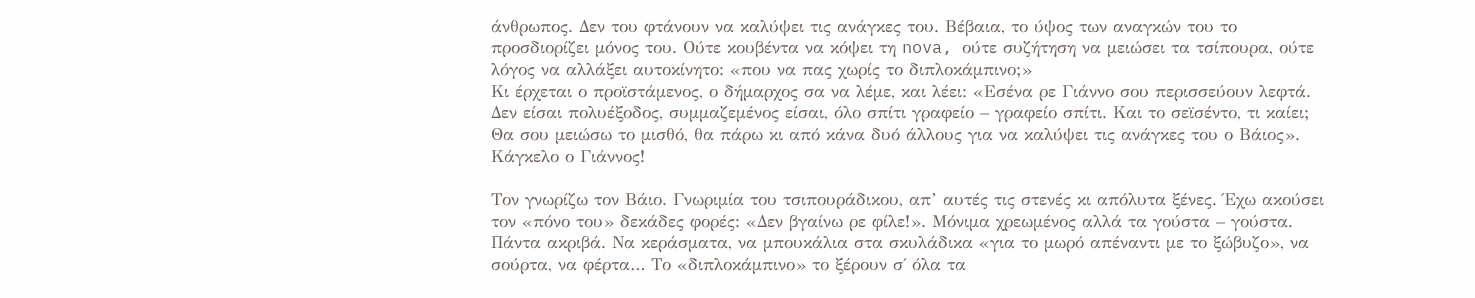άνθρωπος. Δεν του φτάνουν να καλύψει τις ανάγκες του. Βέβαια, το ύψος των αναγκών του το προσδιορίζει μόνος του. Ούτε κουβέντα να κόψει τη nova, ούτε συζήτηση να μειώσει τα τσίπουρα, ούτε λόγος να αλλάξει αυτοκίνητο: «που να πας χωρίς το διπλοκάμπινο;»
Κι έρχεται ο προϊστάμενος, ο δήμαρχος σα να λέμε, και λέει: «Εσένα ρε Γιάννο σου περισσεύουν λεφτά. Δεν είσαι πολυέξοδος, συμμαζεμένος είσαι, όλο σπίτι γραφείο – γραφείο σπίτι. Και το σεϊσέντο, τι καίει; Θα σου μειώσω το μισθό, θα πάρω κι από κάνα δυό άλλους για να καλύψει τις ανάγκες του ο Βάιος». Κάγκελο ο Γιάννος!

Τον γνωρίζω τον Βάιο. Γνωριμία του τσιπουράδικου, απ’ αυτές τις στενές κι απόλυτα ξένες. Έχω ακούσει τον «πόνο του» δεκάδες φορές: «Δεν βγαίνω ρε φίλε!». Μόνιμα χρεωμένος αλλά τα γούστα – γούστα. Πάντα ακριβά. Να κεράσματα, να μπουκάλια στα σκυλάδικα «για το μωρό απέναντι με το ξώβυζο», να σούρτα, να φέρτα… Το «διπλοκάμπινο» το ξέρουν σ΄ όλα τα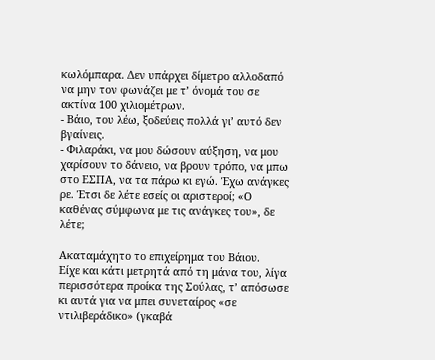κωλόμπαρα. Δεν υπάρχει δίμετρο αλλοδαπό να μην τον φωνάζει με τ’ όνομά του σε ακτίνα 100 χιλιομέτρων.
- Βάιο, του λέω, ξοδεύεις πολλά γι’ αυτό δεν βγαίνεις.
- Φιλαράκι, να μου δώσουν αύξηση, να μου χαρίσουν το δάνειο, να βρουν τρόπο, να μπω στο ΕΣΠΑ, να τα πάρω κι εγώ. Έχω ανάγκες ρε. Έτσι δε λέτε εσείς οι αριστεροί; «Ο καθένας σύμφωνα με τις ανάγκες του», δε λέτε;

Ακαταμάχητο το επιχείρημα του Βάιου.
Είχε και κάτι μετρητά από τη μάνα του, λίγα περισσότερα προίκα της Σούλας, τ’ απόσωσε κι αυτά για να μπει συνεταίρος «σε ντιλιβεράδικο» (γκαβά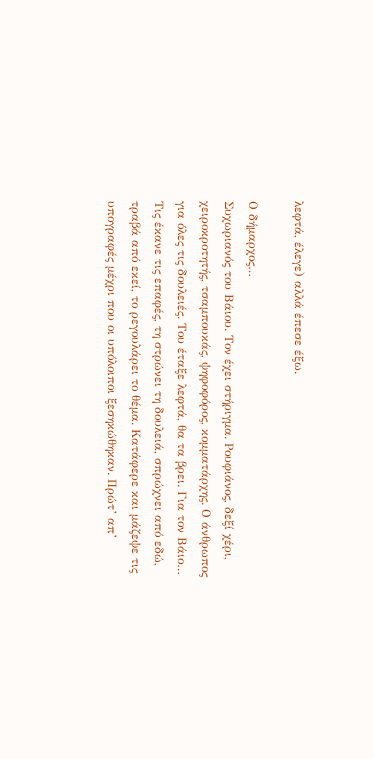λεφτά, έλεγε) αλλά έπεσε έξω.

Ο δήμαρχος…
Συχωριανός του Βάιου. Τον έχει στήριγμα. Ρουφιάνος, δεξί χέρι, χειροκροτητής, τσαμπουκάς, ψηφοφόρος, κομματάρχης. Ο άνθρωπος για όλες τις δουλειές. Του έταξε λεφτά, θα τα βρει. Για τον Βάιο… Τις έκανε τις επαφές, τη στρώνει τη δουλειά, σπρώχνει από εδώ, τραβά από εκεί, το ρεγουλάρει το θέμα. Κατάφερε και μάζεψε τις υπογραφές μέχρι που οι υπόλοιποι ξεσηκώθηκαν. Πρώτ’ απ’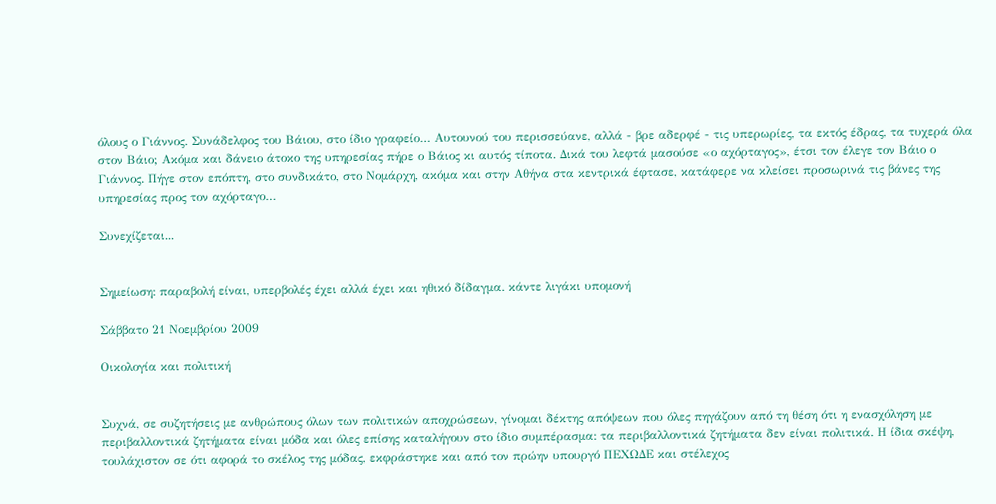όλους ο Γιάννος. Συνάδελφος του Βάιου, στο ίδιο γραφείο… Αυτουνού του περισσεύανε, αλλά - βρε αδερφέ - τις υπερωρίες, τα εκτός έδρας, τα τυχερά όλα στον Βάιο; Ακόμα και δάνειο άτοκο της υπηρεσίας πήρε ο Βάιος κι αυτός τίποτα. Δικά του λεφτά μασούσε «ο αχόρταγος», έτσι τον έλεγε τον Βάιο ο Γιάννος. Πήγε στον επόπτη, στο συνδικάτο, στο Νομάρχη, ακόμα και στην Αθήνα στα κεντρικά έφτασε, κατάφερε να κλείσει προσωρινά τις βάνες της υπηρεσίας προς τον αχόρταγο…

Συνεχίζεται...


Σημείωση: παραβολή είναι, υπερβολές έχει αλλά έχει και ηθικό δίδαγμα. κάντε λιγάκι υπομονή

Σάββατο 21 Νοεμβρίου 2009

Οικολογία και πολιτική


Συχνά, σε συζητήσεις με ανθρώπους όλων των πολιτικών αποχρώσεων, γίνομαι δέκτης απόψεων που όλες πηγάζουν από τη θέση ότι η ενασχόληση με περιβαλλοντικά ζητήματα είναι μόδα και όλες επίσης καταλήγουν στο ίδιο συμπέρασμα: τα περιβαλλοντικά ζητήματα δεν είναι πολιτικά. Η ίδια σκέψη, τουλάχιστον σε ότι αφορά το σκέλος της μόδας, εκφράστηκε και από τον πρώην υπουργό ΠΕΧΩΔΕ και στέλεχος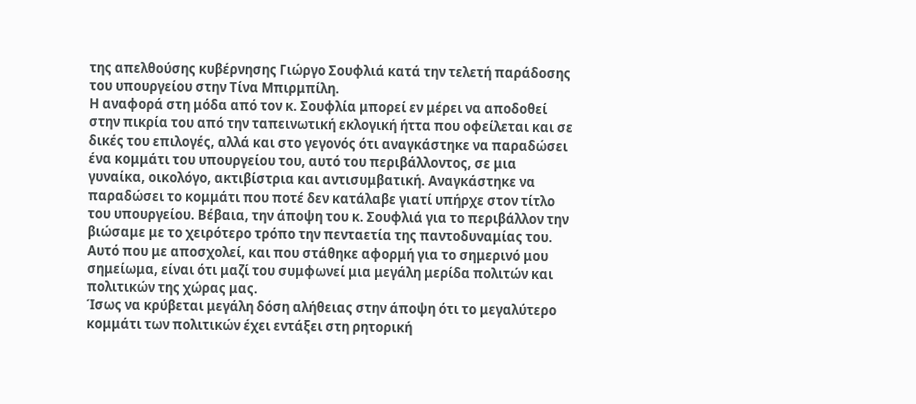της απελθούσης κυβέρνησης Γιώργο Σουφλιά κατά την τελετή παράδοσης του υπουργείου στην Τίνα Μπιρμπίλη.
Η αναφορά στη μόδα από τον κ. Σουφλία μπορεί εν μέρει να αποδοθεί στην πικρία του από την ταπεινωτική εκλογική ήττα που οφείλεται και σε δικές του επιλογές, αλλά και στο γεγονός ότι αναγκάστηκε να παραδώσει ένα κομμάτι του υπουργείου του, αυτό του περιβάλλοντος, σε μια γυναίκα, οικολόγο, ακτιβίστρια και αντισυμβατική. Αναγκάστηκε να παραδώσει το κομμάτι που ποτέ δεν κατάλαβε γιατί υπήρχε στον τίτλο του υπουργείου. Βέβαια, την άποψη του κ. Σουφλιά για το περιβάλλον την βιώσαμε με το χειρότερο τρόπο την πενταετία της παντοδυναμίας του. Αυτό που με αποσχολεί, και που στάθηκε αφορμή για το σημερινό μου σημείωμα, είναι ότι μαζί του συμφωνεί μια μεγάλη μερίδα πολιτών και πολιτικών της χώρας μας.
Ίσως να κρύβεται μεγάλη δόση αλήθειας στην άποψη ότι το μεγαλύτερο κομμάτι των πολιτικών έχει εντάξει στη ρητορική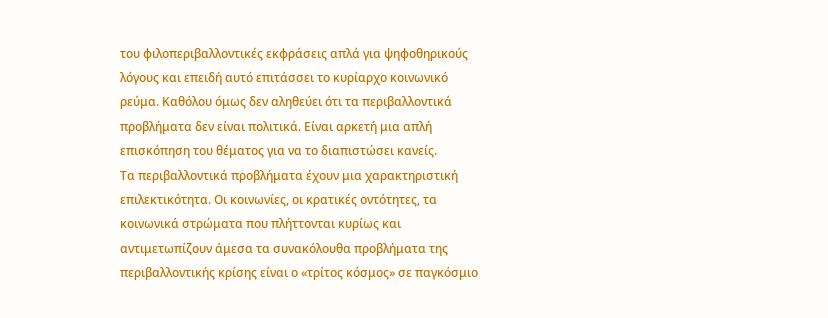του φιλοπεριβαλλοντικές εκφράσεις απλά για ψηφοθηρικούς λόγους και επειδή αυτό επιτάσσει το κυρίαρχο κοινωνικό ρεύμα. Καθόλου όμως δεν αληθεύει ότι τα περιβαλλοντικά προβλήματα δεν είναι πολιτικά. Είναι αρκετή μια απλή επισκόπηση του θέματος για να το διαπιστώσει κανείς.
Τα περιβαλλοντικά προβλήματα έχουν μια χαρακτηριστική επιλεκτικότητα. Οι κοινωνίες, οι κρατικές οντότητες, τα κοινωνικά στρώματα που πλήττονται κυρίως και αντιμετωπίζουν άμεσα τα συνακόλουθα προβλήματα της περιβαλλοντικής κρίσης είναι ο «τρίτος κόσμος» σε παγκόσμιο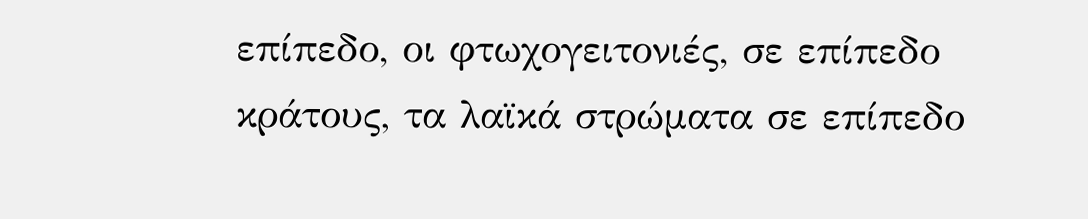επίπεδο, οι φτωχογειτονιές, σε επίπεδο κράτους, τα λαϊκά στρώματα σε επίπεδο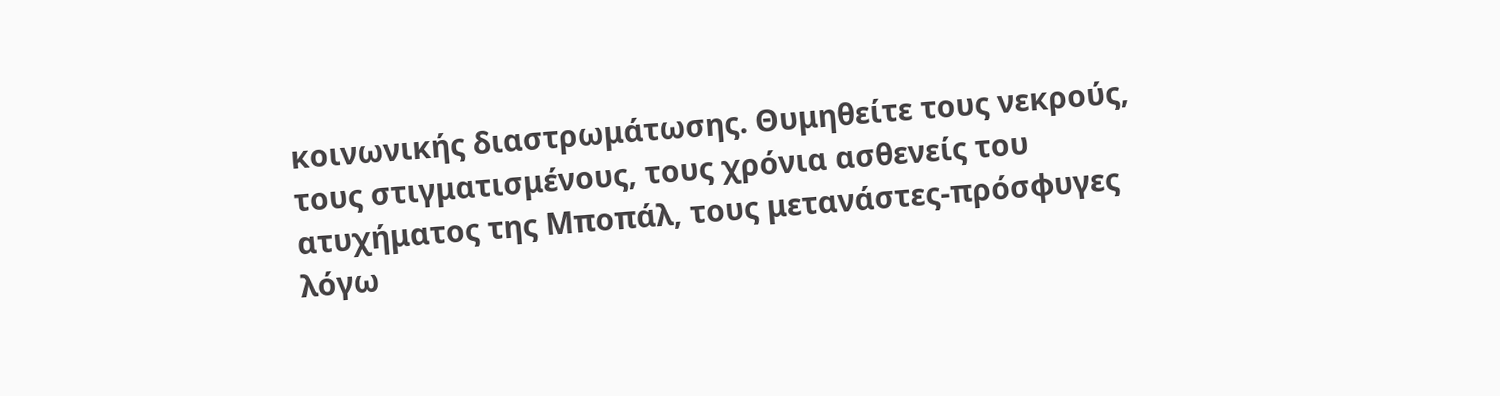κοινωνικής διαστρωμάτωσης. Θυμηθείτε τους νεκρούς, τους στιγματισμένους, τους χρόνια ασθενείς του ατυχήματος της Μποπάλ, τους μετανάστες-πρόσφυγες λόγω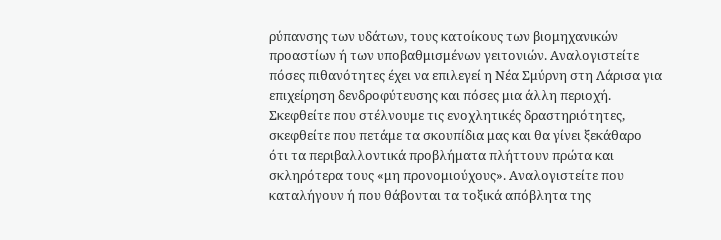ρύπανσης των υδάτων, τους κατοίκους των βιομηχανικών προαστίων ή των υποβαθμισμένων γειτονιών. Αναλογιστείτε πόσες πιθανότητες έχει να επιλεγεί η Νέα Σμύρνη στη Λάρισα για επιχείρηση δενδροφύτευσης και πόσες μια άλλη περιοχή. Σκεφθείτε που στέλνουμε τις ενοχλητικές δραστηριότητες, σκεφθείτε που πετάμε τα σκουπίδια μας και θα γίνει ξεκάθαρο ότι τα περιβαλλοντικά προβλήματα πλήττουν πρώτα και σκληρότερα τους «μη προνομιούχους». Αναλογιστείτε που καταλήγουν ή που θάβονται τα τοξικά απόβλητα της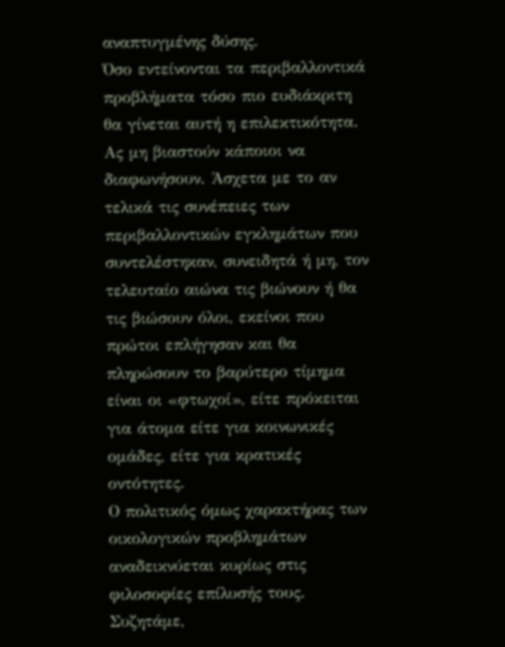αναπτυγμένης δύσης.
Όσο εντείνονται τα περιβαλλοντικά προβλήματα τόσο πιο ευδιάκριτη θα γίνεται αυτή η επιλεκτικότητα. Ας μη βιαστούν κάποιοι να διαφωνήσουν. Άσχετα με το αν τελικά τις συνέπειες των περιβαλλοντικών εγκλημάτων που συντελέστηκαν, συνειδητά ή μη, τον τελευταίο αιώνα τις βιώνουν ή θα τις βιώσουν όλοι, εκείνοι που πρώτοι επλήγησαν και θα πληρώσουν το βαρύτερο τίμημα είναι οι «φτωχοί», είτε πρόκειται για άτομα είτε για κοινωνικές ομάδες, είτε για κρατικές οντότητες.
Ο πολιτικός όμως χαρακτήρας των οικολογικών προβλημάτων αναδεικνύεται κυρίως στις φιλοσοφίες επίλυσής τους. Συζητάμε,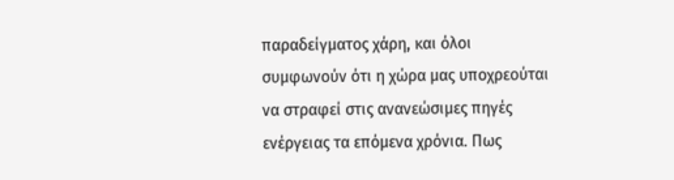παραδείγματος χάρη, και όλοι συμφωνούν ότι η χώρα μας υποχρεούται να στραφεί στις ανανεώσιμες πηγές ενέργειας τα επόμενα χρόνια. Πως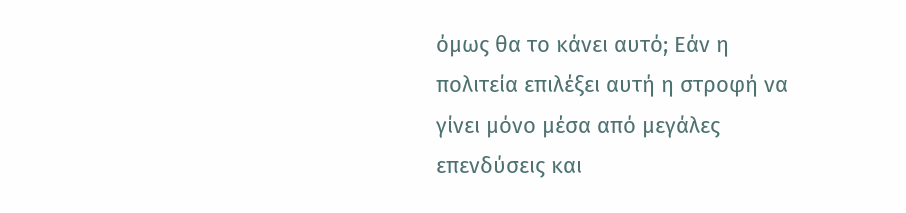όμως θα το κάνει αυτό; Εάν η πολιτεία επιλέξει αυτή η στροφή να γίνει μόνο μέσα από μεγάλες επενδύσεις και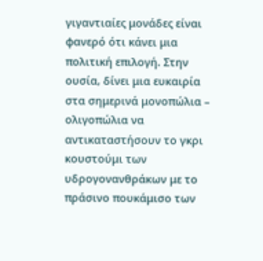γιγαντιαίες μονάδες είναι φανερό ότι κάνει μια πολιτική επιλογή. Στην ουσία, δίνει μια ευκαιρία στα σημερινά μονοπώλια – ολιγοπώλια να αντικαταστήσουν το γκρι κουστούμι των υδρογονανθράκων με το πράσινο πουκάμισο των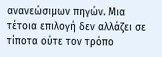ανανεώσιμων πηγών. Μια τέτοια επιλογή δεν αλλάζει σε τίποτα ούτε τον τρόπο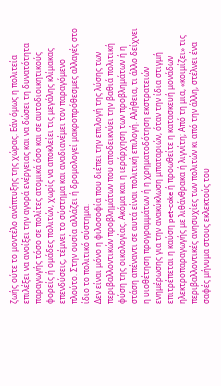ζωής ούτε το μοντέλο ανάπτυξης της χώρας. Εάν όμως η πολιτεία επιλέξει να ανοίξει την αγορά ενέργειας και να δώσει τη δυνατότητα παραγωγής τόσο σε πολίτες ατομικά όσο και σε αυτοδιοικητικούς φορείς ή ομάδες πολιτών, χωρίς να αποκλείει τις μεγάλης κλίμακας επενδύσεις, τέμνει το σύστημα και αναδιανέμει τον παραγόμενο πλούτο. Στην ουσία αλλάζει ή δρομολογεί μακροπρόθεσμες αλλαγές στο ίδιο το πολιτικό σύστημα.
Δεν είναι μόνο η φιλοσοφία που διέπει την επιλογή της λύσης των περιβαλλοντικών προβλημάτων που αποδεικνύει την βαθιά πολιτική φύση της οικολογίας. Ακόμα και η ιεράρχηση των προβλημάτων ή η στάση απέναντι σε αυτά είναι πολιτική επιλογή. Αλήθεια, τι άλλο δείχνει η υιοθέτηση προγραμμάτων ή η χρηματοδότηση εκστρατειών ενημέρωσης για την ανακύκλωση μπαταριών, όταν την ίδια στιγμή επιτρέπεται η καύση pet-coke ή προωθείτε η κατασκευή μονάδων ηλεκτροπαραγωγής με λιθάνθρακα ή λιγνίτη; Από τη μια, «κοιμίζει» τις περιβαλλοντικές ανησυχίες των πολιτών κι από την άλλη, στέλνει ένα σαφές μήνυμα στους εκλεκτούς του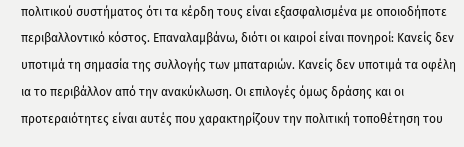πολιτικού συστήματος ότι τα κέρδη τους είναι εξασφαλισμένα με οποιοδήποτε περιβαλλοντικό κόστος. Επαναλαμβάνω, διότι οι καιροί είναι πονηροί: Κανείς δεν υποτιμά τη σημασία της συλλογής των μπαταριών. Κανείς δεν υποτιμά τα οφέλη ια το περιβάλλον από την ανακύκλωση. Οι επιλογές όμως δράσης και οι προτεραιότητες είναι αυτές που χαρακτηρίζουν την πολιτική τοποθέτηση του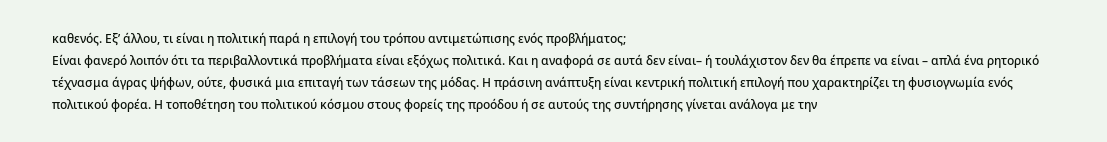καθενός. Εξ’ άλλου, τι είναι η πολιτική παρά η επιλογή του τρόπου αντιμετώπισης ενός προβλήματος;
Είναι φανερό λοιπόν ότι τα περιβαλλοντικά προβλήματα είναι εξόχως πολιτικά. Και η αναφορά σε αυτά δεν είναι– ή τουλάχιστον δεν θα έπρεπε να είναι – απλά ένα ρητορικό τέχνασμα άγρας ψήφων, ούτε, φυσικά μια επιταγή των τάσεων της μόδας. Η πράσινη ανάπτυξη είναι κεντρική πολιτική επιλογή που χαρακτηρίζει τη φυσιογνωμία ενός πολιτικού φορέα. Η τοποθέτηση του πολιτικού κόσμου στους φορείς της προόδου ή σε αυτούς της συντήρησης γίνεται ανάλογα με την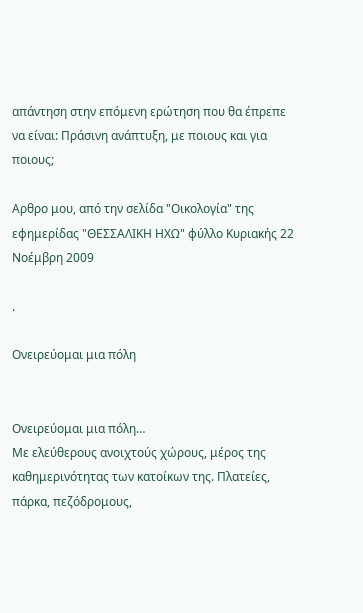απάντηση στην επόμενη ερώτηση που θα έπρεπε να είναι: Πράσινη ανάπτυξη, με ποιους και για ποιους;

Αρθρο μου, από την σελίδα "Οικολογία" της εφημερίδας "ΘΕΣΣΑΛΙΚΗ ΗΧΩ" φύλλο Κυριακής 22 Νοέμβρη 2009

.

Ονειρεύομαι μια πόλη


Ονειρεύομαι μια πόλη…
Με ελεύθερους ανοιχτούς χώρους, μέρος της καθημερινότητας των κατοίκων της. Πλατείες, πάρκα, πεζόδρομους,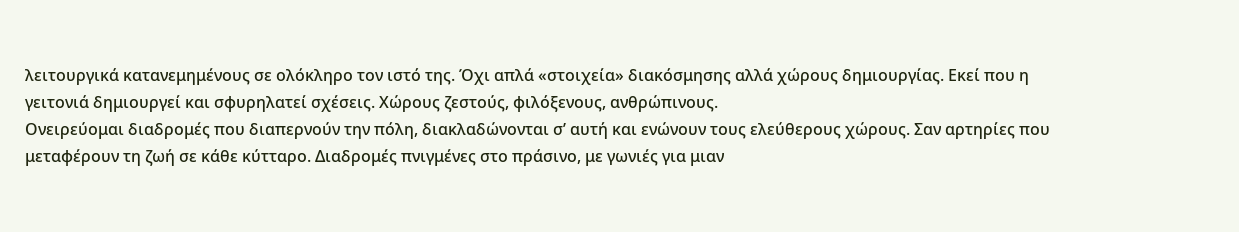λειτουργικά κατανεμημένους σε ολόκληρο τον ιστό της. Όχι απλά «στοιχεία» διακόσμησης αλλά χώρους δημιουργίας. Εκεί που η γειτονιά δημιουργεί και σφυρηλατεί σχέσεις. Χώρους ζεστούς, φιλόξενους, ανθρώπινους.
Ονειρεύομαι διαδρομές που διαπερνούν την πόλη, διακλαδώνονται σ’ αυτή και ενώνουν τους ελεύθερους χώρους. Σαν αρτηρίες που μεταφέρουν τη ζωή σε κάθε κύτταρο. Διαδρομές πνιγμένες στο πράσινο, με γωνιές για μιαν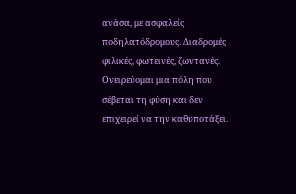ανάσα, με ασφαλείς ποδηλατόδρομους. Διαδρομές φιλικές, φωτεινές, ζωντανές.
Ονειρεύομαι μια πόλη που σέβεται τη φύση και δεν επιχειρεί να την καθυποτάξει.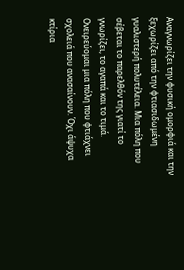Αναγνωρίζει την φυσική ομορφιά και την ξεχωρίζει από την φτιασιδωμένη γυαλιστερή πολυτέλεια. Μια πόλη που σέβεται το παρελθόν της γιατί το γνωρίζει, το αγαπά και το τιμά.
Ονειρεύομαι μια πόλη που φτιάχνει σχολειά που ανασαίνουν. Όχι άψυχα κτίρια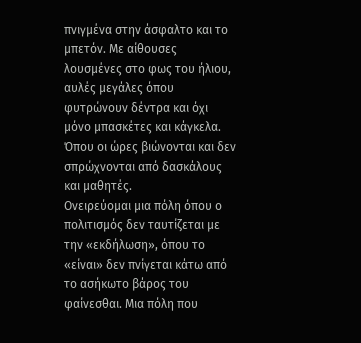πνιγμένα στην άσφαλτο και το μπετόν. Με αίθουσες λουσμένες στο φως του ήλιου, αυλές μεγάλες όπου φυτρώνουν δέντρα και όχι μόνο μπασκέτες και κάγκελα. Όπου οι ώρες βιώνονται και δεν σπρώχνονται από δασκάλους και μαθητές.
Ονειρεύομαι μια πόλη όπου ο πολιτισμός δεν ταυτίζεται με την «εκδήλωση», όπου το «είναι» δεν πνίγεται κάτω από το ασήκωτο βάρος του φαίνεσθαι. Μια πόλη που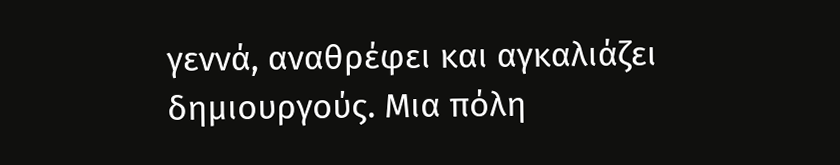γεννά, αναθρέφει και αγκαλιάζει δημιουργούς. Μια πόλη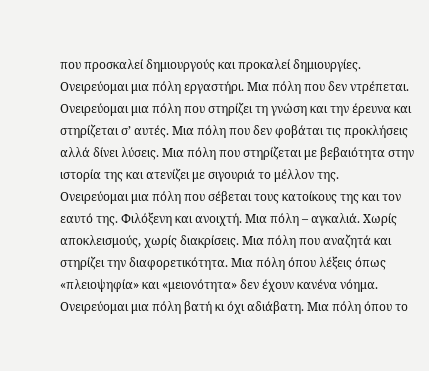που προσκαλεί δημιουργούς και προκαλεί δημιουργίες. Ονειρεύομαι μια πόλη εργαστήρι. Μια πόλη που δεν ντρέπεται.
Ονειρεύομαι μια πόλη που στηρίζει τη γνώση και την έρευνα και στηρίζεται σ’ αυτές. Μια πόλη που δεν φοβάται τις προκλήσεις αλλά δίνει λύσεις. Μια πόλη που στηρίζεται με βεβαιότητα στην ιστορία της και ατενίζει με σιγουριά το μέλλον της.
Ονειρεύομαι μια πόλη που σέβεται τους κατοίκους της και τον εαυτό της. Φιλόξενη και ανοιχτή. Μια πόλη – αγκαλιά. Χωρίς αποκλεισμούς, χωρίς διακρίσεις. Μια πόλη που αναζητά και στηρίζει την διαφορετικότητα. Μια πόλη όπου λέξεις όπως «πλειοψηφία» και «μειονότητα» δεν έχουν κανένα νόημα.
Ονειρεύομαι μια πόλη βατή κι όχι αδιάβατη. Μια πόλη όπου το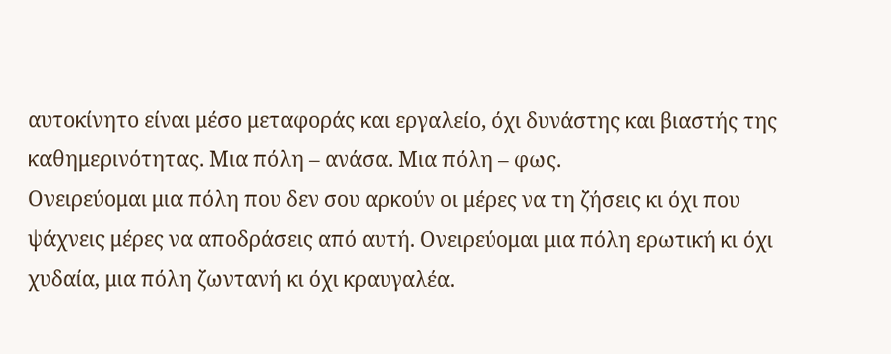αυτοκίνητο είναι μέσο μεταφοράς και εργαλείο, όχι δυνάστης και βιαστής της καθημερινότητας. Μια πόλη – ανάσα. Μια πόλη – φως.
Ονειρεύομαι μια πόλη που δεν σου αρκούν οι μέρες να τη ζήσεις κι όχι που ψάχνεις μέρες να αποδράσεις από αυτή. Ονειρεύομαι μια πόλη ερωτική κι όχι χυδαία, μια πόλη ζωντανή κι όχι κραυγαλέα.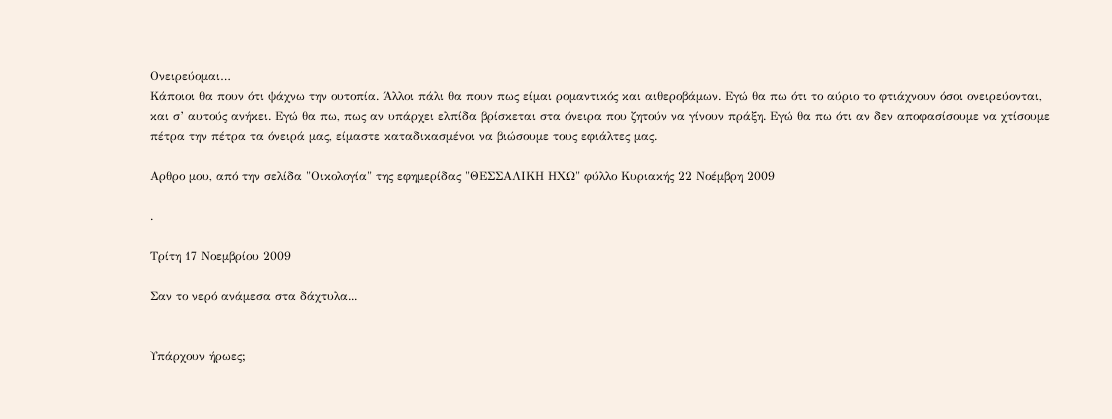Ονειρεύομαι…
Κάποιοι θα πουν ότι ψάχνω την ουτοπία. Άλλοι πάλι θα πουν πως είμαι ρομαντικός και αιθεροβάμων. Εγώ θα πω ότι το αύριο το φτιάχνουν όσοι ονειρεύονται, και σ’ αυτούς ανήκει. Εγώ θα πω, πως αν υπάρχει ελπίδα βρίσκεται στα όνειρα που ζητούν να γίνουν πράξη. Εγώ θα πω ότι αν δεν αποφασίσουμε να χτίσουμε πέτρα την πέτρα τα όνειρά μας, είμαστε καταδικασμένοι να βιώσουμε τους εφιάλτες μας.

Αρθρο μου, από την σελίδα "Οικολογία" της εφημερίδας "ΘΕΣΣΑΛΙΚΗ ΗΧΩ" φύλλο Κυριακής 22 Νοέμβρη 2009

.

Τρίτη 17 Νοεμβρίου 2009

Σαν το νερό ανάμεσα στα δάχτυλα...


Υπάρχουν ήρωες;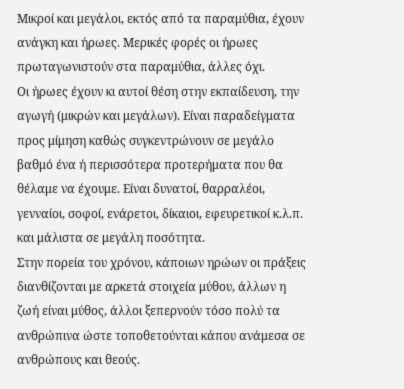Μικροί και μεγάλοι, εκτός από τα παραμύθια, έχουν ανάγκη και ήρωες. Μερικές φορές οι ήρωες πρωταγωνιστούν στα παραμύθια, άλλες όχι.
Οι ήρωες έχουν κι αυτοί θέση στην εκπαίδευση, την αγωγή (μικρών και μεγάλων). Είναι παραδείγματα προς μίμηση καθώς συγκεντρώνουν σε μεγάλο βαθμό ένα ή περισσότερα προτερήματα που θα θέλαμε να έχουμε. Είναι δυνατοί, θαρραλέοι, γενναίοι, σοφοί, ενάρετοι, δίκαιοι, εφευρετικοί κ.λ.π. και μάλιστα σε μεγάλη ποσότητα.
Στην πορεία του χρόνου, κάποιων ηρώων οι πράξεις διανθίζονται με αρκετά στοιχεία μύθου, άλλων η ζωή είναι μύθος, άλλοι ξεπερνούν τόσο πολύ τα ανθρώπινα ώστε τοποθετούνται κάπου ανάμεσα σε ανθρώπους και θεούς.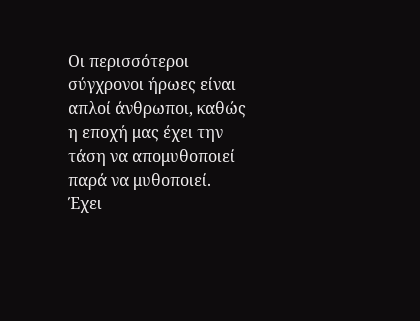Οι περισσότεροι σύγχρονοι ήρωες είναι απλοί άνθρωποι, καθώς η εποχή μας έχει την τάση να απομυθοποιεί παρά να μυθοποιεί.
Έχει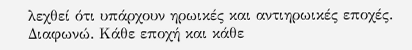λεχθεί ότι υπάρχουν ηρωικές και αντιηρωικές εποχές. Διαφωνώ. Κάθε εποχή και κάθε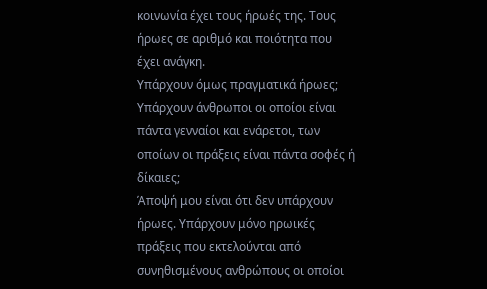κοινωνία έχει τους ήρωές της. Τους ήρωες σε αριθμό και ποιότητα που έχει ανάγκη.
Υπάρχουν όμως πραγματικά ήρωες; Υπάρχουν άνθρωποι οι οποίοι είναι πάντα γενναίοι και ενάρετοι, των οποίων οι πράξεις είναι πάντα σοφές ή δίκαιες;
Άποψή μου είναι ότι δεν υπάρχουν ήρωες. Υπάρχουν μόνο ηρωικές πράξεις που εκτελούνται από συνηθισμένους ανθρώπους οι οποίοι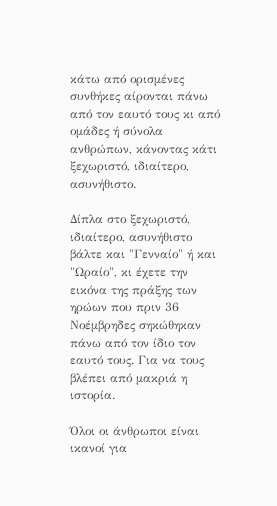κάτω από ορισμένες συνθήκες αίρονται πάνω από τον εαυτό τους κι από ομάδες ή σύνολα ανθρώπων, κάνοντας κάτι ξεχωριστό, ιδιαίτερο, ασυνήθιστο.

Δίπλα στο ξεχωριστό, ιδιαίτερο, ασυνήθιστο βάλτε και "Γενναίο" ή και "Ωραίο", κι έχετε την εικόνα της πράξης των ηρώων που πριν 36 Νοέμβρηδες σηκώθηκαν πάνω από τον ίδιο τον εαυτό τους. Για να τους βλέπει από μακριά η ιστορία.

Όλοι οι άνθρωποι είναι ικανοί για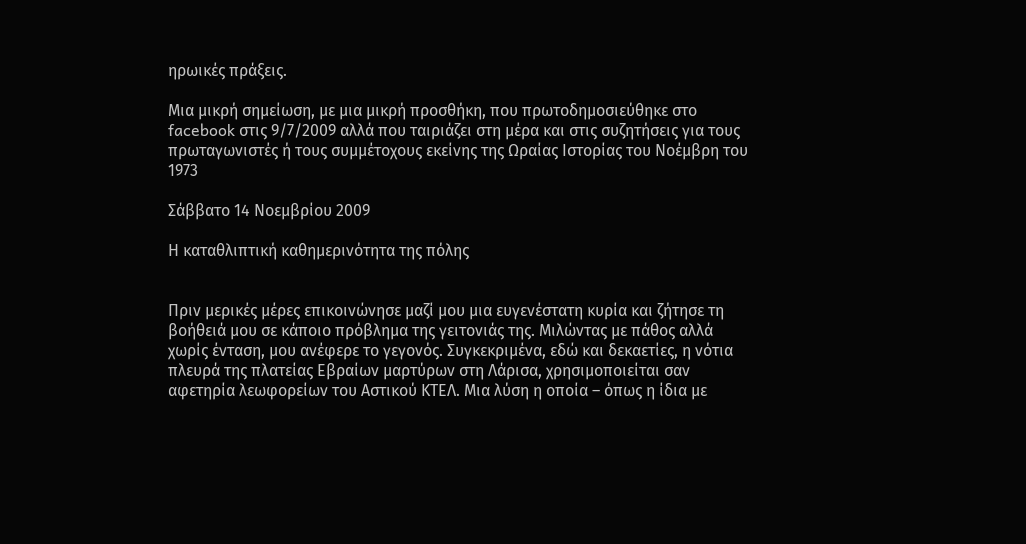ηρωικές πράξεις.

Μια μικρή σημείωση, με μια μικρή προσθήκη, που πρωτοδημοσιεύθηκε στο facebook στις 9/7/2009 αλλά που ταιριάζει στη μέρα και στις συζητήσεις για τους πρωταγωνιστές ή τους συμμέτοχους εκείνης της Ωραίας Ιστορίας του Νοέμβρη του 1973

Σάββατο 14 Νοεμβρίου 2009

Η καταθλιπτική καθημερινότητα της πόλης


Πριν μερικές μέρες επικοινώνησε μαζί μου μια ευγενέστατη κυρία και ζήτησε τη βοήθειά μου σε κάποιο πρόβλημα της γειτονιάς της. Μιλώντας με πάθος αλλά χωρίς ένταση, μου ανέφερε το γεγονός. Συγκεκριμένα, εδώ και δεκαετίες, η νότια πλευρά της πλατείας Εβραίων μαρτύρων στη Λάρισα, χρησιμοποιείται σαν αφετηρία λεωφορείων του Αστικού ΚΤΕΛ. Μια λύση η οποία – όπως η ίδια με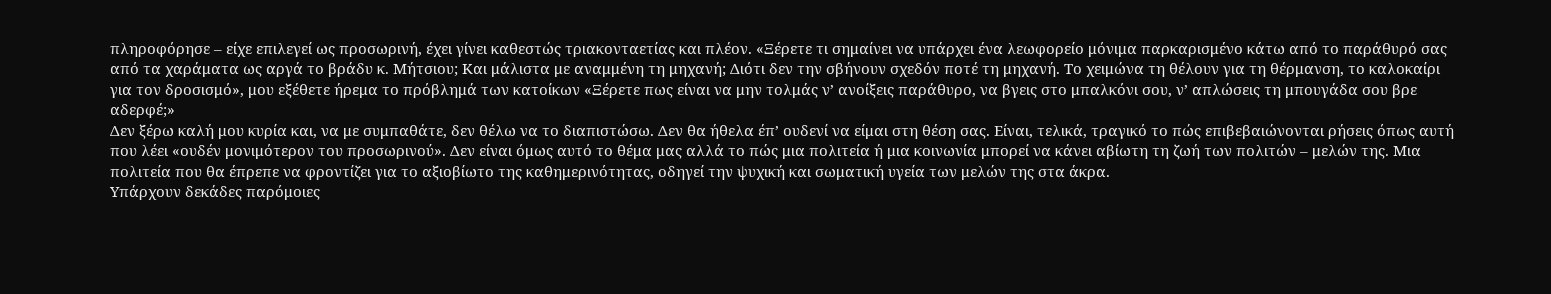πληροφόρησε – είχε επιλεγεί ως προσωρινή, έχει γίνει καθεστώς τριακονταετίας και πλέον. «Ξέρετε τι σημαίνει να υπάρχει ένα λεωφορείο μόνιμα παρκαρισμένο κάτω από το παράθυρό σας από τα χαράματα ως αργά το βράδυ κ. Μήτσιου; Και μάλιστα με αναμμένη τη μηχανή; Διότι δεν την σβήνουν σχεδόν ποτέ τη μηχανή. Το χειμώνα τη θέλουν για τη θέρμανση, το καλοκαίρι για τον δροσισμό», μου εξέθετε ήρεμα το πρόβλημά των κατοίκων «Ξέρετε πως είναι να μην τολμάς ν’ ανοίξεις παράθυρο, να βγεις στο μπαλκόνι σου, ν’ απλώσεις τη μπουγάδα σου βρε αδερφέ;»
Δεν ξέρω καλή μου κυρία και, να με συμπαθάτε, δεν θέλω να το διαπιστώσω. Δεν θα ήθελα έπ’ ουδενί να είμαι στη θέση σας. Είναι, τελικά, τραγικό το πώς επιβεβαιώνονται ρήσεις όπως αυτή που λέει «ουδέν μονιμότερον του προσωρινού». Δεν είναι όμως αυτό το θέμα μας αλλά το πώς μια πολιτεία ή μια κοινωνία μπορεί να κάνει αβίωτη τη ζωή των πολιτών – μελών της. Μια πολιτεία που θα έπρεπε να φροντίζει για το αξιοβίωτο της καθημερινότητας, οδηγεί την ψυχική και σωματική υγεία των μελών της στα άκρα.
Υπάρχουν δεκάδες παρόμοιες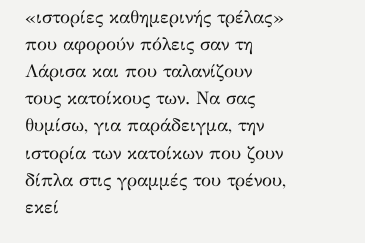«ιστορίες καθημερινής τρέλας» που αφορούν πόλεις σαν τη Λάρισα και που ταλανίζουν τους κατοίκους των. Να σας θυμίσω, για παράδειγμα, την ιστορία των κατοίκων που ζουν δίπλα στις γραμμές του τρένου, εκεί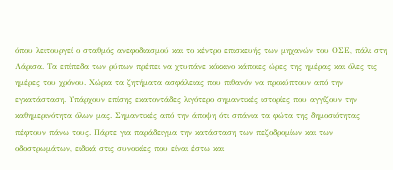όπου λειτουργεί ο σταθμός ανεφοδιασμού και το κέντρο επισκευής των μηχανών του ΟΣΕ, πάλι στη Λάρισα. Τα επίπεδα των ρύπων πρέπει να χτυπάνε κόκκινο κάποιες ώρες της ημέρας και όλες τις ημέρες του χρόνου. Χώρια τα ζητήματα ασφάλειας που πιθανόν να προκύπτουν από την εγκατάσταση. Υπάρχουν επίσης εκατοντάδες λιγότερο σημαντικές ιστορίες που αγγίζουν την καθημερινότητα όλων μας. Σημαντικές από την άποψη ότι σπάνια τα φώτα της δημοσιότητας πέφτουν πάνω τους. Πάρτε για παράδειγμα την κατάσταση των πεζοδρομίων και των οδοστρωμάτων, ειδικά στις συνοικίες που είναι έστω και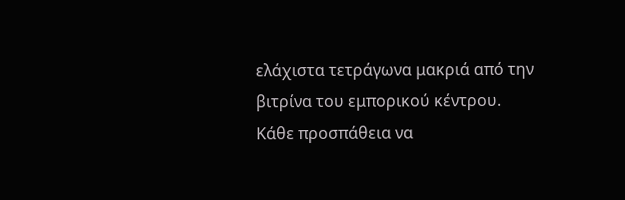ελάχιστα τετράγωνα μακριά από την βιτρίνα του εμπορικού κέντρου. Κάθε προσπάθεια να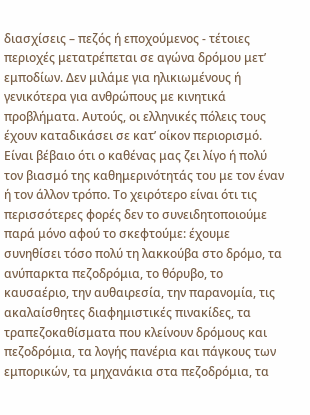διασχίσεις – πεζός ή εποχούμενος - τέτοιες περιοχές μετατρέπεται σε αγώνα δρόμου μετ’ εμποδίων. Δεν μιλάμε για ηλικιωμένους ή γενικότερα για ανθρώπους με κινητικά προβλήματα. Αυτούς, οι ελληνικές πόλεις τους έχουν καταδικάσει σε κατ’ οίκον περιορισμό.
Είναι βέβαιο ότι ο καθένας μας ζει λίγο ή πολύ τον βιασμό της καθημερινότητάς του με τον έναν ή τον άλλον τρόπο. Το χειρότερο είναι ότι τις περισσότερες φορές δεν το συνειδητοποιούμε παρά μόνο αφού το σκεφτούμε: έχουμε συνηθίσει τόσο πολύ τη λακκούβα στο δρόμο, τα ανύπαρκτα πεζοδρόμια, το θόρυβο, το καυσαέριο, την αυθαιρεσία, την παρανομία, τις ακαλαίσθητες διαφημιστικές πινακίδες, τα τραπεζοκαθίσματα που κλείνουν δρόμους και πεζοδρόμια, τα λογής πανέρια και πάγκους των εμπορικών, τα μηχανάκια στα πεζοδρόμια, τα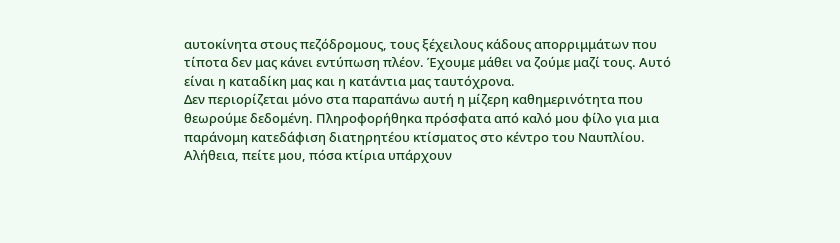αυτοκίνητα στους πεζόδρομους, τους ξέχειλους κάδους απορριμμάτων που τίποτα δεν μας κάνει εντύπωση πλέον. Έχουμε μάθει να ζούμε μαζί τους. Αυτό είναι η καταδίκη μας και η κατάντια μας ταυτόχρονα.
Δεν περιορίζεται μόνο στα παραπάνω αυτή η μίζερη καθημερινότητα που θεωρούμε δεδομένη. Πληροφορήθηκα πρόσφατα από καλό μου φίλο για μια παράνομη κατεδάφιση διατηρητέου κτίσματος στο κέντρο του Ναυπλίου. Αλήθεια, πείτε μου, πόσα κτίρια υπάρχουν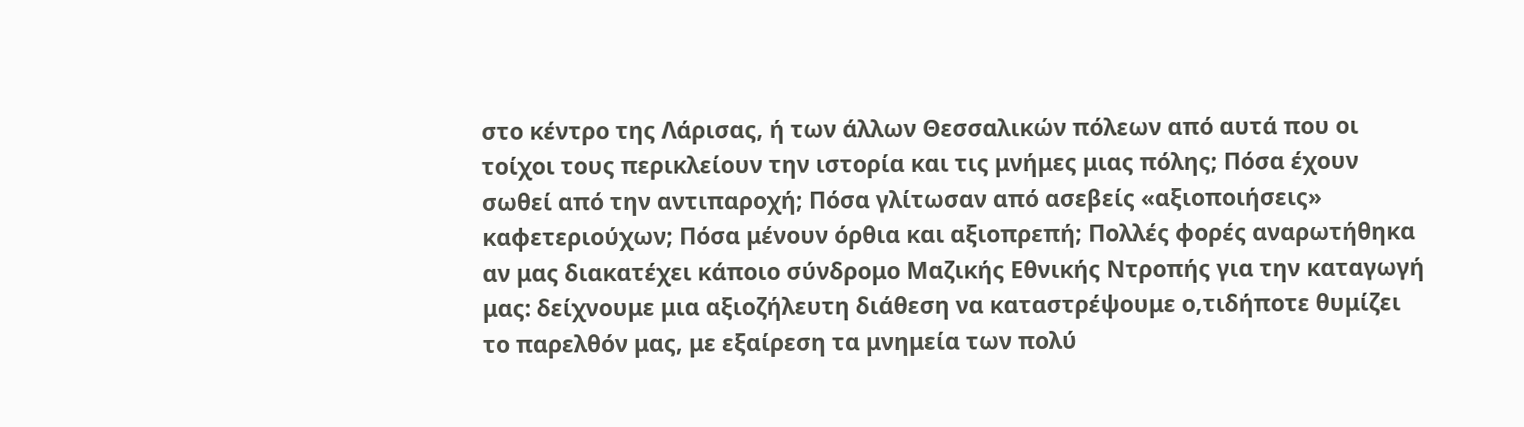στο κέντρο της Λάρισας, ή των άλλων Θεσσαλικών πόλεων από αυτά που οι τοίχοι τους περικλείουν την ιστορία και τις μνήμες μιας πόλης; Πόσα έχουν σωθεί από την αντιπαροχή; Πόσα γλίτωσαν από ασεβείς «αξιοποιήσεις» καφετεριούχων; Πόσα μένουν όρθια και αξιοπρεπή; Πολλές φορές αναρωτήθηκα αν μας διακατέχει κάποιο σύνδρομο Μαζικής Εθνικής Ντροπής για την καταγωγή μας: δείχνουμε μια αξιοζήλευτη διάθεση να καταστρέψουμε ο,τιδήποτε θυμίζει το παρελθόν μας, με εξαίρεση τα μνημεία των πολύ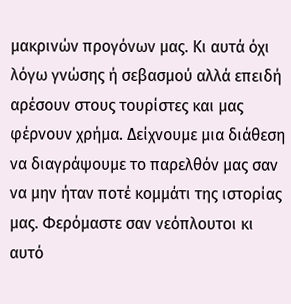μακρινών προγόνων μας. Κι αυτά όχι λόγω γνώσης ή σεβασμού αλλά επειδή αρέσουν στους τουρίστες και μας φέρνουν χρήμα. Δείχνουμε μια διάθεση να διαγράψουμε το παρελθόν μας σαν να μην ήταν ποτέ κομμάτι της ιστορίας μας. Φερόμαστε σαν νεόπλουτοι κι αυτό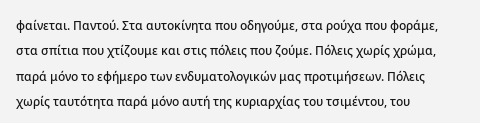φαίνεται. Παντού. Στα αυτοκίνητα που οδηγούμε, στα ρούχα που φοράμε, στα σπίτια που χτίζουμε και στις πόλεις που ζούμε. Πόλεις χωρίς χρώμα, παρά μόνο το εφήμερο των ενδυματολογικών μας προτιμήσεων. Πόλεις χωρίς ταυτότητα παρά μόνο αυτή της κυριαρχίας του τσιμέντου, του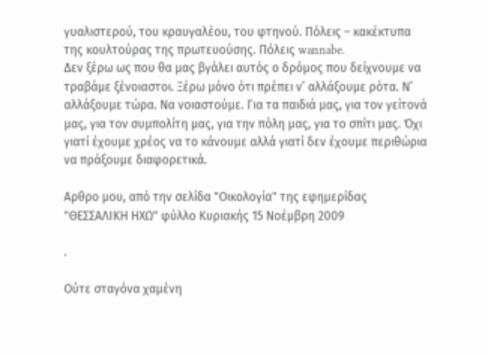γυαλιστερού, του κραυγαλέου, του φτηνού. Πόλεις – κακέκτυπα της κουλτούρας της πρωτευούσης. Πόλεις wannabe.
Δεν ξέρω ως που θα μας βγάλει αυτός ο δρόμος που δείχνουμε να τραβάμε ξένοιαστοι. Ξέρω μόνο ότι πρέπει ν’ αλλάξουμε ρότα. Ν’ αλλάξουμε τώρα. Να νοιαστούμε. Για τα παιδιά μας, για τον γείτονά μας, για τον συμπολίτη μας, για την πόλη μας, για το σπίτι μας. Όχι γιατί έχουμε χρέος να το κάνουμε αλλά γιατί δεν έχουμε περιθώρια να πράξουμε διαφορετικά.

Αρθρο μου, από την σελίδα "Οικολογία" της εφημερίδας "ΘΕΣΣΑΛΙΚΗ ΗΧΩ" φύλλο Κυριακής 15 Νοέμβρη 2009

.

Ούτε σταγόνα χαμένη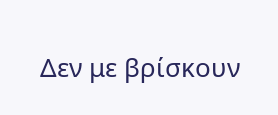Δεν με βρίσκουν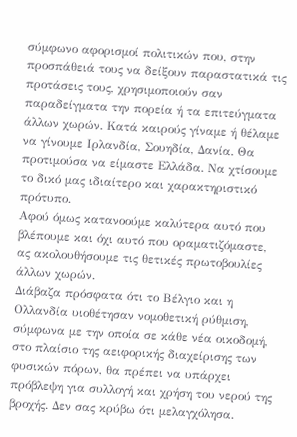σύμφωνο αφορισμοί πολιτικών που, στην προσπάθειά τους να δείξουν παραστατικά τις προτάσεις τους, χρησιμοποιούν σαν παραδείγματα την πορεία ή τα επιτεύγματα άλλων χωρών. Κατά καιρούς γίναμε ή θέλαμε να γίνουμε Ιρλανδία, Σουηδία, Δανία. Θα προτιμούσα να είμαστε Ελλάδα. Να χτίσουμε το δικό μας ιδιαίτερο και χαρακτηριστικό πρότυπο.
Αφού όμως κατανοούμε καλύτερα αυτό που βλέπουμε και όχι αυτό που οραματιζόμαστε, ας ακολουθήσουμε τις θετικές πρωτοβουλίες άλλων χωρών.
Διάβαζα πρόσφατα ότι το Βέλγιο και η Ολλανδία υιοθέτησαν νομοθετική ρύθμιση, σύμφωνα με την οποία σε κάθε νέα οικοδομή, στο πλαίσιο της αειφορικής διαχείρισης των φυσικών πόρων, θα πρέπει να υπάρχει πρόβλεψη για συλλογή και χρήση του νερού της βροχής. Δεν σας κρύβω ότι μελαγχόλησα.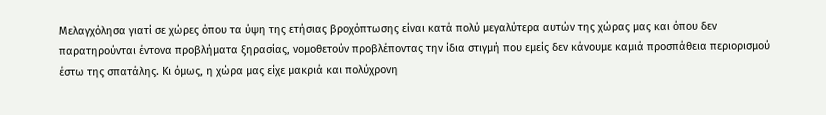Μελαγχόλησα γιατί σε χώρες όπου τα ύψη της ετήσιας βροχόπτωσης είναι κατά πολύ μεγαλύτερα αυτών της χώρας μας και όπου δεν παρατηρούνται έντονα προβλήματα ξηρασίας, νομοθετούν προβλέποντας την ίδια στιγμή που εμείς δεν κάνουμε καμιά προσπάθεια περιορισμού έστω της σπατάλης. Κι όμως, η χώρα μας είχε μακριά και πολύχρονη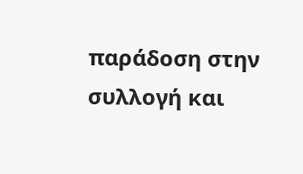παράδοση στην συλλογή και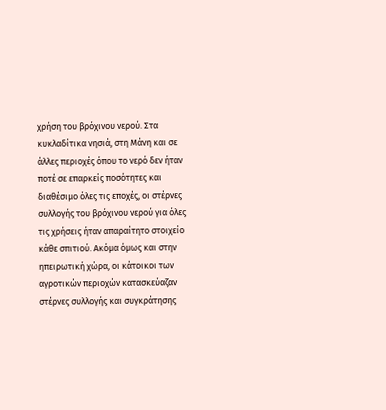χρήση του βρόχινου νερού. Στα κυκλαδίτικα νησιά, στη Μάνη και σε άλλες περιοχές όπου το νερό δεν ήταν ποτέ σε επαρκείς ποσότητες και διαθέσιμο όλες τις εποχές, οι στέρνες συλλογής του βρόχινου νερού για όλες τις χρήσεις ήταν απαραίτητο στοιχείο κάθε σπιτιού. Ακόμα όμως και στην ηπειρωτική χώρα, οι κάτοικοι των αγροτικών περιοχών κατασκεύαζαν στέρνες συλλογής και συγκράτησης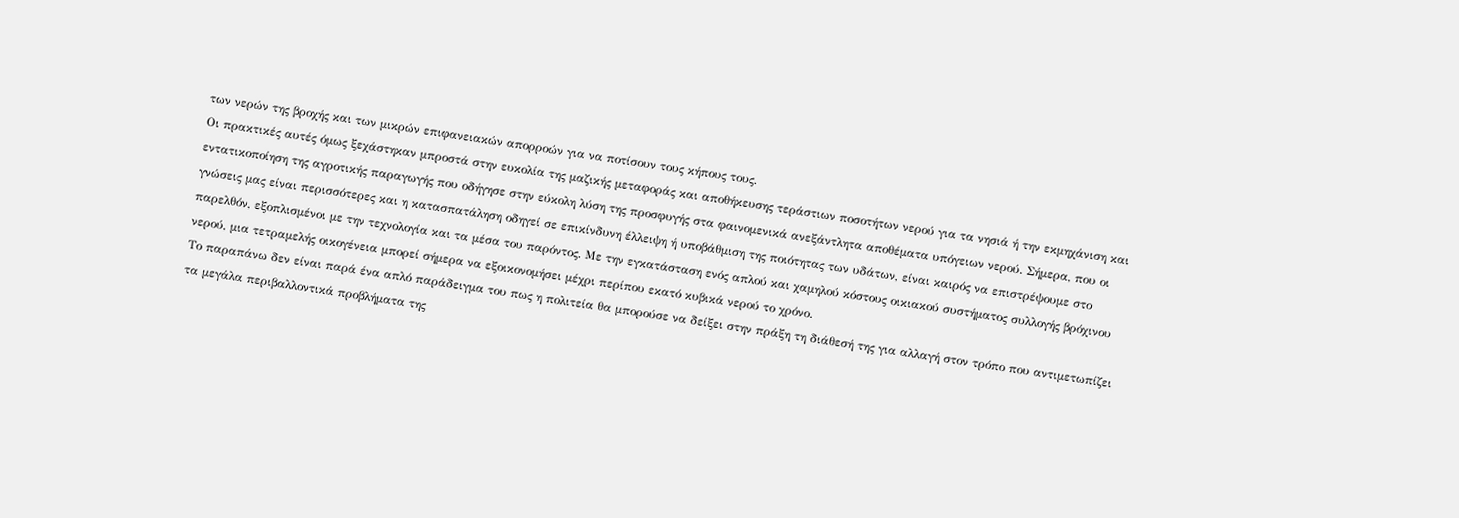των νερών της βροχής και των μικρών επιφανειακών απορροών για να ποτίσουν τους κήπους τους.
Οι πρακτικές αυτές όμως ξεχάστηκαν μπροστά στην ευκολία της μαζικής μεταφοράς και αποθήκευσης τεράστιων ποσοτήτων νερού για τα νησιά ή την εκμηχάνιση και εντατικοποίηση της αγροτικής παραγωγής που οδήγησε στην εύκολη λύση της προσφυγής στα φαινομενικά ανεξάντλητα αποθέματα υπόγειων νερού. Σήμερα, που οι γνώσεις μας είναι περισσότερες και η κατασπατάληση οδηγεί σε επικίνδυνη έλλειψη ή υποβάθμιση της ποιότητας των υδάτων, είναι καιρός να επιστρέψουμε στο παρελθόν, εξοπλισμένοι με την τεχνολογία και τα μέσα του παρόντος. Με την εγκατάσταση ενός απλού και χαμηλού κόστους οικιακού συστήματος συλλογής βρόχινου νερού, μια τετραμελής οικογένεια μπορεί σήμερα να εξοικονομήσει μέχρι περίπου εκατό κυβικά νερού το χρόνο.
Το παραπάνω δεν είναι παρά ένα απλό παράδειγμα του πως η πολιτεία θα μπορούσε να δείξει στην πράξη τη διάθεσή της για αλλαγή στον τρόπο που αντιμετωπίζει τα μεγάλα περιβαλλοντικά προβλήματα της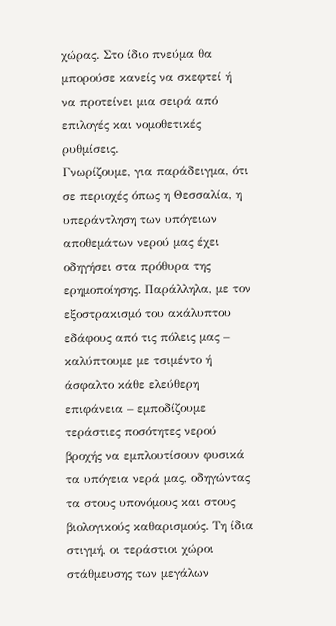χώρας. Στο ίδιο πνεύμα θα μπορούσε κανείς να σκεφτεί ή να προτείνει μια σειρά από επιλογές και νομοθετικές ρυθμίσεις.
Γνωρίζουμε, για παράδειγμα, ότι σε περιοχές όπως η Θεσσαλία, η υπεράντληση των υπόγειων αποθεμάτων νερού μας έχει οδηγήσει στα πρόθυρα της ερημοποίησης. Παράλληλα, με τον εξοστρακισμό του ακάλυπτου εδάφους από τις πόλεις μας – καλύπτουμε με τσιμέντο ή άσφαλτο κάθε ελεύθερη επιφάνεια – εμποδίζουμε τεράστιες ποσότητες νερού βροχής να εμπλουτίσουν φυσικά τα υπόγεια νερά μας, οδηγώντας τα στους υπονόμους και στους βιολογικούς καθαρισμούς. Τη ίδια στιγμή, οι τεράστιοι χώροι στάθμευσης των μεγάλων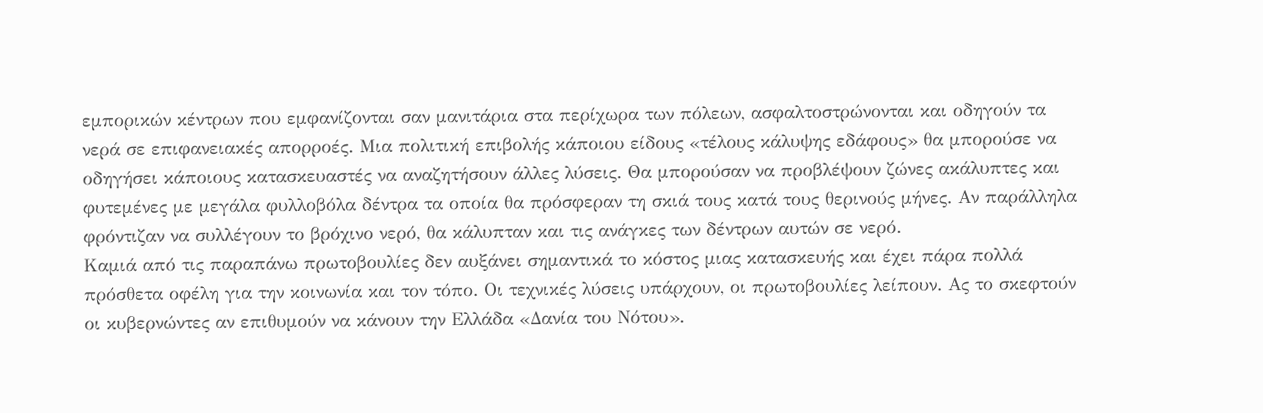εμπορικών κέντρων που εμφανίζονται σαν μανιτάρια στα περίχωρα των πόλεων, ασφαλτοστρώνονται και οδηγούν τα νερά σε επιφανειακές απορροές. Μια πολιτική επιβολής κάποιου είδους «τέλους κάλυψης εδάφους» θα μπορούσε να οδηγήσει κάποιους κατασκευαστές να αναζητήσουν άλλες λύσεις. Θα μπορούσαν να προβλέψουν ζώνες ακάλυπτες και φυτεμένες με μεγάλα φυλλοβόλα δέντρα τα οποία θα πρόσφεραν τη σκιά τους κατά τους θερινούς μήνες. Αν παράλληλα φρόντιζαν να συλλέγουν το βρόχινο νερό, θα κάλυπταν και τις ανάγκες των δέντρων αυτών σε νερό.
Καμιά από τις παραπάνω πρωτοβουλίες δεν αυξάνει σημαντικά το κόστος μιας κατασκευής και έχει πάρα πολλά πρόσθετα οφέλη για την κοινωνία και τον τόπο. Οι τεχνικές λύσεις υπάρχουν, οι πρωτοβουλίες λείπουν. Ας το σκεφτούν οι κυβερνώντες αν επιθυμούν να κάνουν την Ελλάδα «Δανία του Νότου».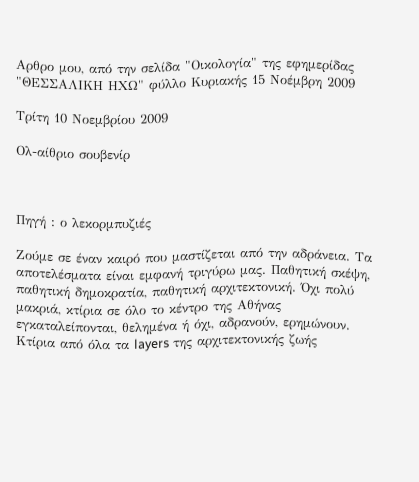Αρθρο μου, από την σελίδα "Οικολογία" της εφημερίδας "ΘΕΣΣΑΛΙΚΗ ΗΧΩ" φύλλο Κυριακής 15 Νοέμβρη 2009

Τρίτη 10 Νοεμβρίου 2009

Ολ-αίθριο σουβενίρ



Πηγή : ο λεκορμπυζιές

Ζούμε σε έναν καιρό που μαστίζεται από την αδράνεια. Τα αποτελέσματα είναι εμφανή τριγύρω μας. Παθητική σκέψη, παθητική δημοκρατία, παθητική αρχιτεκτονική. Όχι πολύ μακριά, κτίρια σε όλο το κέντρο της Αθήνας εγκαταλείπονται, θελημένα ή όχι, αδρανούν, ερημώνουν. Κτίρια από όλα τα layers της αρχιτεκτονικής ζωής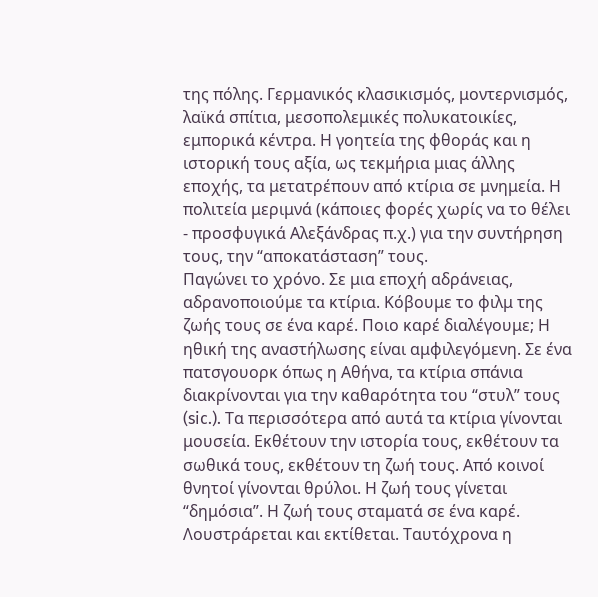της πόλης. Γερμανικός κλασικισμός, μοντερνισμός, λαϊκά σπίτια, μεσοπολεμικές πολυκατοικίες, εμπορικά κέντρα. Η γοητεία της φθοράς και η ιστορική τους αξία, ως τεκμήρια μιας άλλης εποχής, τα μετατρέπουν από κτίρια σε μνημεία. Η πολιτεία μεριμνά (κάποιες φορές χωρίς να το θέλει - προσφυγικά Αλεξάνδρας π.χ.) για την συντήρηση τους, την “αποκατάσταση” τους.
Παγώνει το χρόνο. Σε μια εποχή αδράνειας, αδρανοποιούμε τα κτίρια. Κόβουμε το φιλμ της ζωής τους σε ένα καρέ. Ποιο καρέ διαλέγουμε; Η ηθική της αναστήλωσης είναι αμφιλεγόμενη. Σε ένα πατσγουορκ όπως η Αθήνα, τα κτίρια σπάνια διακρίνονται για την καθαρότητα του “στυλ” τους (sic.). Τα περισσότερα από αυτά τα κτίρια γίνονται μουσεία. Εκθέτουν την ιστορία τους, εκθέτουν τα σωθικά τους, εκθέτουν τη ζωή τους. Από κοινοί θνητοί γίνονται θρύλοι. Η ζωή τους γίνεται “δημόσια”. Η ζωή τους σταματά σε ένα καρέ. Λουστράρεται και εκτίθεται. Ταυτόχρονα η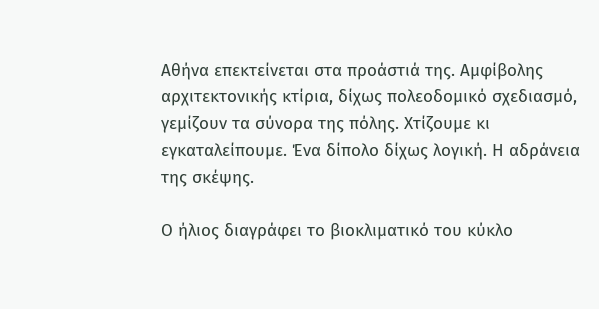Αθήνα επεκτείνεται στα προάστιά της. Αμφίβολης αρχιτεκτονικής κτίρια, δίχως πολεοδομικό σχεδιασμό, γεμίζουν τα σύνορα της πόλης. Χτίζουμε κι εγκαταλείπουμε. Ένα δίπολο δίχως λογική. Η αδράνεια της σκέψης.

Ο ήλιος διαγράφει το βιοκλιματικό του κύκλο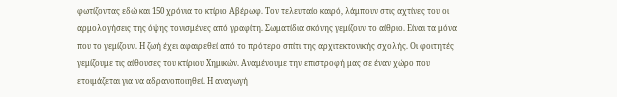φωτίζοντας εδώ και 150 χρόνια το κτίριο Αβέρωφ. Τον τελευταίο καιρό, λάμπουν στις αχτίνες του οι αρμολογήσεις της όψης τονισμένες από γραφίτη. Σωματίδια σκόνης γεμίζουν το αίθριο. Είναι τα μόνα που το γεμίζουν. Η ζωή έχει αφαιρεθεί από το πρότερο σπίτι της αρχιτεκτονικής σχολής. Οι φοιτητές γεμίζουμε τις αίθουσες του κτίριου Χημικών. Αναμένουμε την επιστροφή μας σε έναν χώρο που ετοιμάζεται για να αδρανοποιηθεί. Η αναγωγή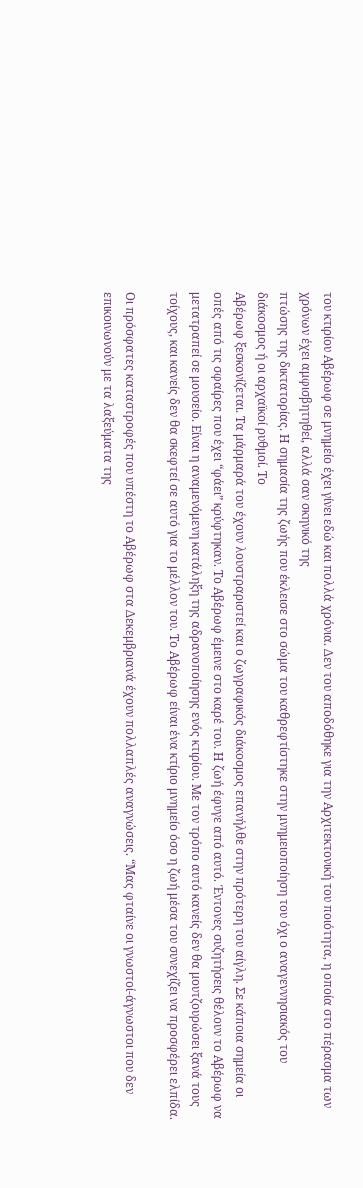του κτιρίου Αβέρωφ σε μνημείο έχει γίνει εδώ και πολλά χρόνια. Δεν του αποδόθηκε για την Αρχιτεκτονική του ποιότητα, η οποία στο πέρασμα των χρόνων έχει αμφισβητηθεί, αλλά σαν σκηνικό της
πτώσης της δικτατορίας. Η σημασία της ζωής που έκλεισε στο σώμα του καθρεφτίστηκε στην μνημειοποίηση του όχι ο αναγεννησιακός του διάκοσμος ή οι αρχαϊκοί ρυθμοί. Το
Αβέρωφ ξεσκονίζεται. Τα μάρμαρά του έχουν λουστραριστεί και ο ζωγραφικός διάκοσμος επανήλθε στην πρότερη του αίγλη. Σε κάποια σημεία οι οπές από τις σφαίρες που έχει “φάει” κρύφτηκαν. Το Αβέρωφ έμεινε στο καρέ του. Η ζωή έφυγε από αυτό. Έντονες συζητήσεις θέλουν το Αβέρωφ να μετατραπεί σε μουσείο. Είναι η αναμενόμενη κατάληξη της αδρανοποίησης ενός κτιρίου. Με τον τρόπο αυτό κανείς δεν θα μουτζουρώσει ξανά τους τοίχους, και κανείς δεν θα σκεφτεί σε αυτό για το μέλλον του. Το Αβέρωφ είναι ένα κτίριο μνημείο όσο η ζωή μέσα του συνεχίζει να προσφέρει ελπίδα.

Οι πρόσφατες καταστροφές που υπέστη το Αβέρωφ στα Δεκεμβριανά έχουν πολλαπλές αναγνώσεις. “Μας φταίνε οι γνωστοί-άγνωστοι που δεν επικοινωνούν με τα λαξεύματα της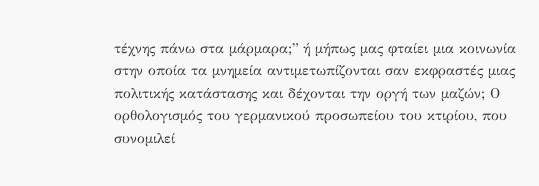τέχνης πάνω στα μάρμαρα;” ή μήπως μας φταίει μια κοινωνία στην οποία τα μνημεία αντιμετωπίζονται σαν εκφραστές μιας πολιτικής κατάστασης και δέχονται την οργή των μαζών; Ο ορθολογισμός του γερμανικού προσωπείου του κτιρίου, που συνομιλεί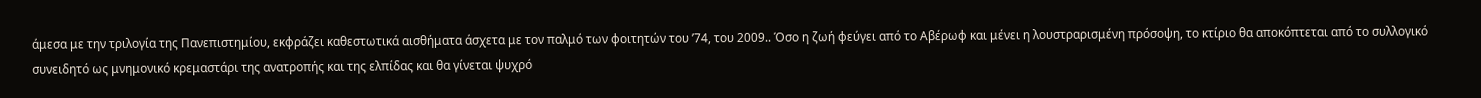άμεσα με την τριλογία της Πανεπιστημίου, εκφράζει καθεστωτικά αισθήματα άσχετα με τον παλμό των φοιτητών του ’74, του 2009.. Όσο η ζωή φεύγει από το Αβέρωφ και μένει η λουστραρισμένη πρόσοψη, το κτίριο θα αποκόπτεται από το συλλογικό συνειδητό ως μνημονικό κρεμαστάρι της ανατροπής και της ελπίδας και θα γίνεται ψυχρό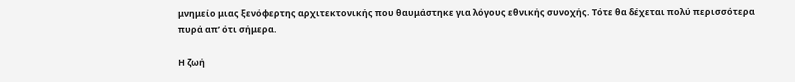μνημείο μιας ξενόφερτης αρχιτεκτονικής που θαυμάστηκε για λόγους εθνικής συνοχής. Τότε θα δέχεται πολύ περισσότερα πυρά απ’ ότι σήμερα.

Η ζωή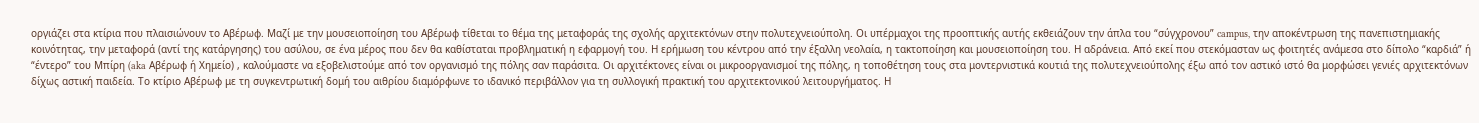οργιάζει στα κτίρια που πλαισιώνουν το Αβέρωφ. Μαζί με την μουσειοποίηση του Αβέρωφ τίθεται το θέμα της μεταφοράς της σχολής αρχιτεκτόνων στην πολυτεχνειούπολη. Οι υπέρμαχοι της προοπτικής αυτής εκθειάζουν την άπλα του “σύγχρονου” campus, την αποκέντρωση της πανεπιστημιακής κοινότητας, την μεταφορά (αντί της κατάργησης) του ασύλου, σε ένα μέρος που δεν θα καθίσταται προβληματική η εφαρμογή του. Η ερήμωση του κέντρου από την έξαλλη νεολαία, η τακτοποίηση και μουσειοποίηση του. Η αδράνεια. Από εκεί που στεκόμασταν ως φοιτητές ανάμεσα στο δίπολο “καρδιά” ή “έντερο” του Μπίρη (aka Αβέρωφ ή Χημείο) , καλούμαστε να εξοβελιστούμε από τον οργανισμό της πόλης σαν παράσιτα. Οι αρχιτέκτονες είναι οι μικροοργανισμοί της πόλης, η τοποθέτηση τους στα μοντερνιστικά κουτιά της πολυτεχνειούπολης έξω από τον αστικό ιστό θα μορφώσει γενιές αρχιτεκτόνων δίχως αστική παιδεία. Το κτίριο Αβέρωφ με τη συγκεντρωτική δομή του αιθρίου διαμόρφωνε το ιδανικό περιβάλλον για τη συλλογική πρακτική του αρχιτεκτονικού λειτουργήματος. Η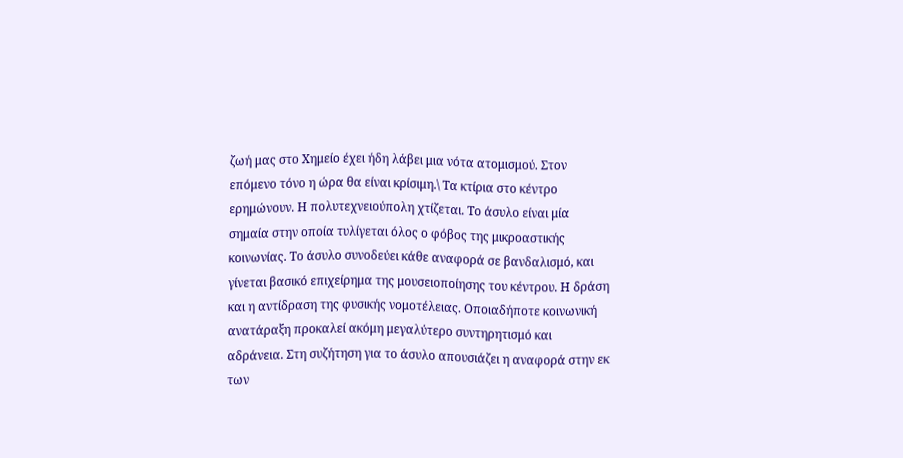ζωή μας στο Χημείο έχει ήδη λάβει μια νότα ατομισμού. Στον επόμενο τόνο η ώρα θα είναι κρίσιμη.\ Τα κτίρια στο κέντρο ερημώνουν. Η πολυτεχνειούπολη χτίζεται. Το άσυλο είναι μία σημαία στην οποία τυλίγεται όλος ο φόβος της μικροαστικής κοινωνίας. Το άσυλο συνοδεύει κάθε αναφορά σε βανδαλισμό, και γίνεται βασικό επιχείρημα της μουσειοποίησης του κέντρου. Η δράση και η αντίδραση της φυσικής νομοτέλειας. Οποιαδήποτε κοινωνική ανατάραξη προκαλεί ακόμη μεγαλύτερο συντηρητισμό και αδράνεια. Στη συζήτηση για το άσυλο απουσιάζει η αναφορά στην εκ των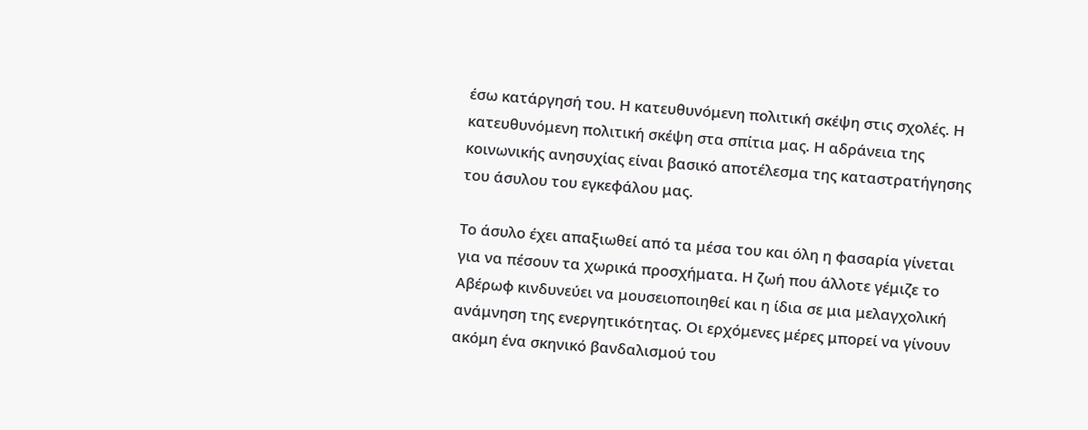έσω κατάργησή του. Η κατευθυνόμενη πολιτική σκέψη στις σχολές. Η κατευθυνόμενη πολιτική σκέψη στα σπίτια μας. Η αδράνεια της κοινωνικής ανησυχίας είναι βασικό αποτέλεσμα της καταστρατήγησης του άσυλου του εγκεφάλου μας.

Το άσυλο έχει απαξιωθεί από τα μέσα του και όλη η φασαρία γίνεται για να πέσουν τα χωρικά προσχήματα. Η ζωή που άλλοτε γέμιζε το Αβέρωφ κινδυνεύει να μουσειοποιηθεί και η ίδια σε μια μελαγχολική ανάμνηση της ενεργητικότητας. Οι ερχόμενες μέρες μπορεί να γίνουν ακόμη ένα σκηνικό βανδαλισμού του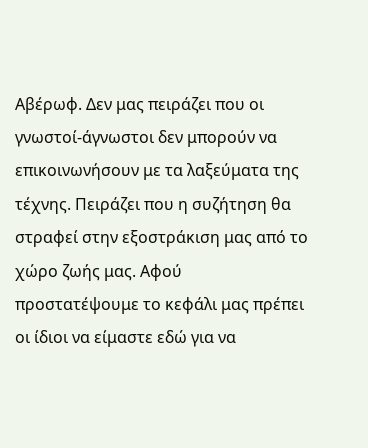Αβέρωφ. Δεν μας πειράζει που οι γνωστοί-άγνωστοι δεν μπορούν να επικοινωνήσουν με τα λαξεύματα της τέχνης. Πειράζει που η συζήτηση θα στραφεί στην εξοστράκιση μας από το χώρο ζωής μας. Αφού προστατέψουμε το κεφάλι μας πρέπει οι ίδιοι να είμαστε εδώ για να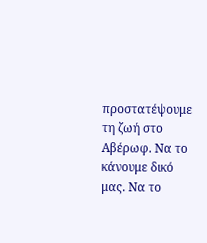προστατέψουμε τη ζωή στο Αβέρωφ. Να το κάνουμε δικό μας. Να το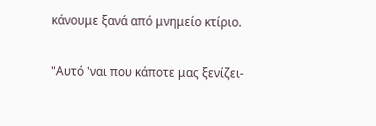κάνουμε ξανά από μνημείο κτίριο.

"Αυτό 'ναι που κάποτε μας ξενίζει-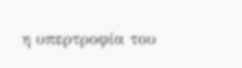η υπερτροφία του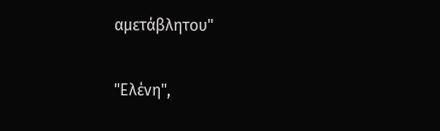αμετάβλητου"

"Ελένη",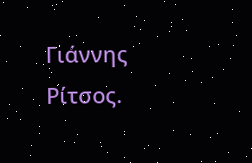Γιάννης Ρίτσος.